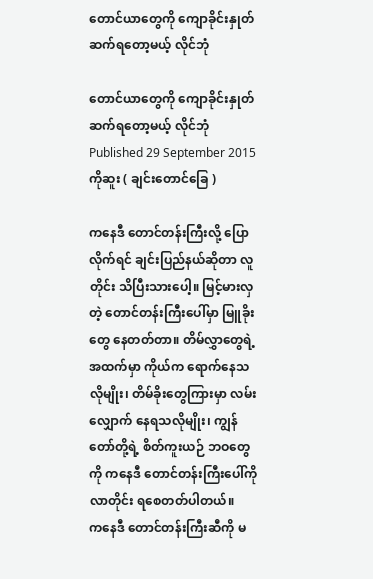တောင်ယာတွေကို ကျောခိုင်းနှုတ်ဆက်ရတော့မယ့် လိုင်ဘုံ

တောင်ယာတွေကို ကျောခိုင်းနှုတ်ဆက်ရတော့မယ့် လိုင်ဘုံ
Published 29 September 2015
ကိုဆူး ( ချင်းတောင်ခြေ )

ကနေဒီ တောင်တန်းကြီးလို့ ပြောလိုက်ရင် ချင်းပြည်နယ်ဆိုတာ လူတိုင်း သိပြီးသားပေါ့။ မြင့်မားလှတဲ့ တောင်တန်းကြီးပေါ်မှာ မြူခိုးတွေ နေတတ်တာ။ တိမ်လွှာတွေရဲ့ အထက်မှာ ကိုယ်က ရောက်နေသလိုမျိုး၊ တိမ်ခိုးတွေကြားမှာ လမ်းလျှောက် နေရသလိုမျိုး၊ ကျွန်တော်တို့ရဲ့ စိတ်ကူးယဉ် ဘဝတွေကို ကနေဒီ တောင်တန်းကြီးပေါ်ကိုလာတိုင်း ရစေတတ်ပါတယ်။
ကနေဒီ တောင်တန်းကြီးဆီကို မ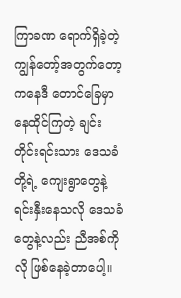ကြာခဏ ရောက်ရှိခဲ့တဲ့ ကျွန်တော့်အတွက်တော့ ကနေဒီ တောင်ခြေမှာ နေထိုင်ကြတဲ့ ချင်းတိုင်းရင်းသား ဒေသခံတို့ရဲ့ ကျေးရွာတွေနဲ့ ရင်းနှီးနေသလို ဒေသခံတွေနဲ့လည်း ညီအစ်ကိုလို ဖြစ်နေခဲ့တာပေါ့။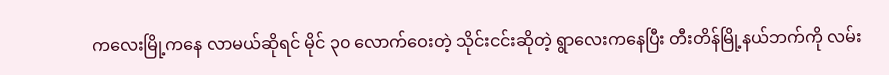ကလေးမြို့ကနေ လာမယ်ဆိုရင် မိုင် ၃၀ လောက်ဝေးတဲ့ သိုင်းငင်းဆိုတဲ့ ရွာလေးကနေပြီး တီးတိန်မြို့နယ်ဘက်ကို လမ်း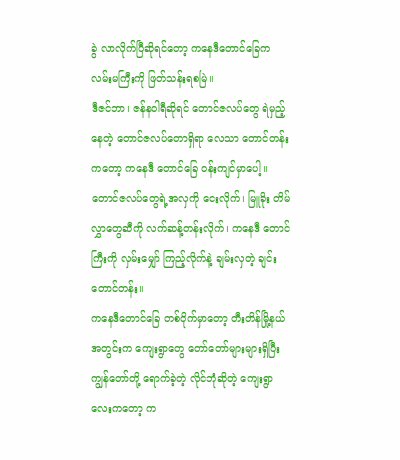ခွဲ လာလိုက်ပြီဆိုရင်တော့ ကနေဒီတောင်ခြေက လမ်းမကြီးကို ဖြတ်သန်းရစမြဲ။
ဒီဇင်ဘာ၊ ဇန်နဝါရီဆိုရင် တောင်ဇလပ်တွေ ရဲမှည့်နေတဲ့ တောင်ဇလပ်တောရှိရာ လေသာ တောင်တန်းကတော့ ကနေဒီ တောင်ခြေ ဝန်းကျင်မှာပေါ့။ တောင်ဇလပ်တွေရဲ့အလှကို ငေးလိုက်၊ မြူခိုး တိမ်လွှာတွေဆီကို လက်ဆန့်တန်းလိုက်၊ ကနေဒီ တောင်ကြီးကို လှမ်းမျှော် ကြည့်လိုက်နဲ့ ချမ်းလှတဲ့ ချင်းတောင်တန်း။
ကနေဒီတောင်ခြေ တစ်ဝိုက်မှာတော့ တီးတိန်မြို့နယ်အတွင်းက ကျေးရွာတွေ တော်တော်များများရှိပြီး ကျွန်တော်တို့ ရောက်ခဲ့တဲ့ လိုင်ဘုံဆိုတဲ့ ကျေးရွာလေးကတော့ က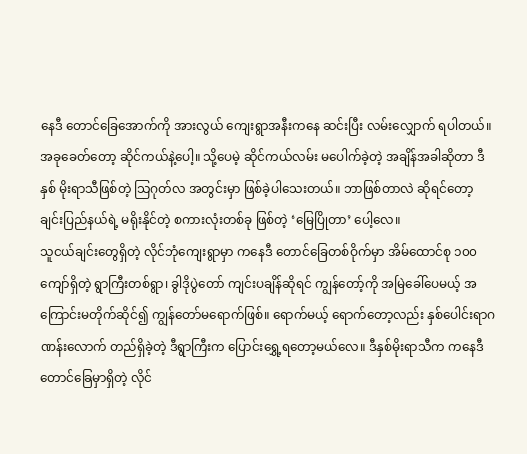နေဒီ တောင်ခြေအောက်ကို အားလွယ် ကျေးရွာအနီးကနေ ဆင်းပြီး လမ်းလျှောက် ရပါတယ်။ အခုခေတ်တော့ ဆိုင်ကယ်နဲ့ပေါ့။ သို့ပေမဲ့ ဆိုင်ကယ်လမ်း မပေါက်ခဲ့တဲ့ အချိန်အခါဆိုတာ ဒီနှစ် မိုးရာသီဖြစ်တဲ့ သြဂုတ်လ အတွင်းမှာ ဖြစ်ခဲ့ပါသေးတယ်။ ဘာဖြစ်တာလဲ ဆိုရင်တော့ ချင်းပြည်နယ်ရဲ့ မရိုးနိုင်တဲ့ စကားလုံးတစ်ခု ဖြစ်တဲ့ ‘မြေပြိုတာ’ ပေါ့လေ။
သူငယ်ချင်းတွေရှိတဲ့ လိုင်ဘုံကျေးရွာမှာ ကနေဒီ တောင်ခြေတစ်ဝိုက်မှာ အိမ်ထောင်စု ၁၀၀ ကျော်ရှိတဲ့ ရွာကြီးတစ်ရွာ၊ ခွါဒိုပွဲတော် ကျင်းပချိန်ဆိုရင် ကျွန်တော့်ကို အမြဲခေါ်ပေမယ့် အကြောင်းမတိုက်ဆိုင်၍ ကျွန်တော်မရောက်ဖြစ်။ ရောက်မယ့် ရောက်တော့လည်း နှစ်ပေါင်းရာဂဏန်းလောက် တည်ရှိခဲ့တဲ့ ဒီရွာကြီးက ပြောင်းရွှေ့ရတော့မယ်လေ။ ဒီနှစ်မိုးရာသီက ကနေဒီ တောင်ခြေမှာရှိတဲ့ လိုင်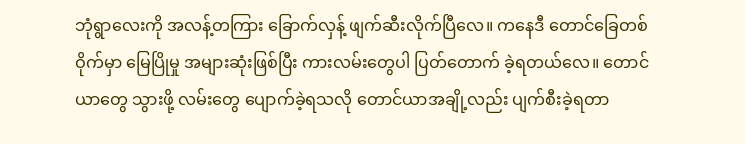ဘုံရွာလေးကို အလန့်တကြား ခြောက်လှန့် ဖျက်ဆီးလိုက်ပြီလေ။ ကနေဒီ တောင်ခြေတစ်ဝိုက်မှာ မြေပြိုမှု အများဆုံးဖြစ်ပြီး ကားလမ်းတွေပါ ပြတ်တောက် ခဲ့ရတယ်လေ။ တောင်ယာတွေ သွားဖို့ လမ်းတွေ ပျောက်ခဲ့ရသလို တောင်ယာအချို့လည်း ပျက်စီးခဲ့ရတာ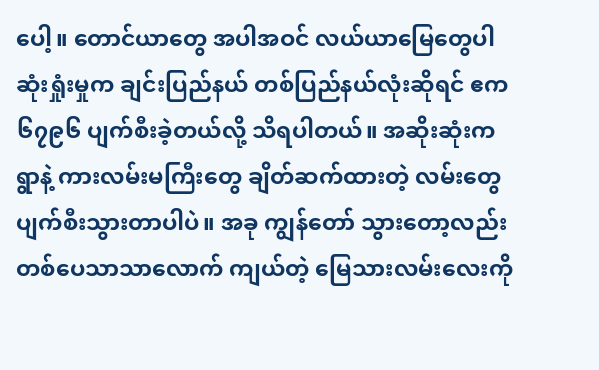ပေါ့။ တောင်ယာတွေ အပါအဝင် လယ်ယာမြေတွေပါ ဆုံးရှုံးမှုက ချင်းပြည်နယ် တစ်ပြည်နယ်လုံးဆိုရင် ဧက ၆၇၉၆ ပျက်စီးခဲ့တယ်လို့ သိရပါတယ်။ အဆိုးဆုံးက
ရွာနဲ့ ကားလမ်းမကြီးတွေ ချိတ်ဆက်ထားတဲ့ လမ်းတွေ ပျက်စီးသွားတာပါပဲ။ အခု ကျွန်တော် သွားတော့လည်း တစ်ပေသာသာလောက် ကျယ်တဲ့ မြေသားလမ်းလေးကို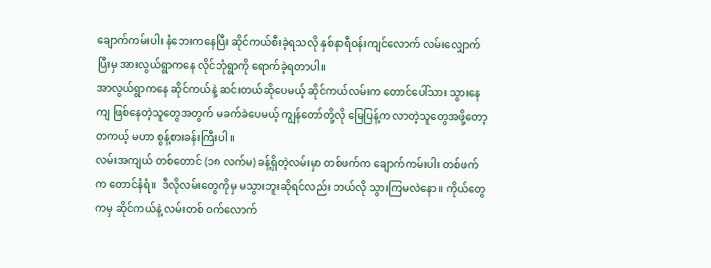ချောက်ကမ်းပါး နံဘေးကနေပြီး ဆိုင်ကယ်စီးခဲ့ရသလို နှစ်နာရီဝန်းကျင်လောက် လမ်းလျှောက်ပြီးမှ အားလွယ်ရွာကနေ လိုင်ဘုံရွာကို ရောက်ခဲ့ရတာပါ။
အာလွယ်ရွာကနေ ဆိုင်ကယ်နဲ့ ဆင်းတယ်ဆိုပေမယ့် ဆိုင်ကယ်လမ်းက တောင်ပေါ်သား သွားနေကျ ဖြစ်နေတဲ့သူတွေအတွက် မခက်ခဲပေမယ့် ကျွန်တော်တို့လို မြေပြန့်က လာတဲ့သူတွေအဖို့တော့ တကယ့် မဟာ စွန့်စားခန်းကြီးပါ ။
လမ်းအကျယ် တစ်တောင် (၁၈ လက်မ) ခန့်ရှိတဲ့လမ်းမှာ တစ်ဖက်က ချောက်ကမ်းပါး တစ်ဖက်က တောင်နံရံ။  ဒီလိုလမ်းတွေကိုမှ မသွားဘူးဆိုရင်လည်း ဘယ်လို သွားကြမလဲနော။ ကိုယ်တွေကမှ ဆိုင်ကယ်နဲ့ လမ်းတစ် ဝက်လောက်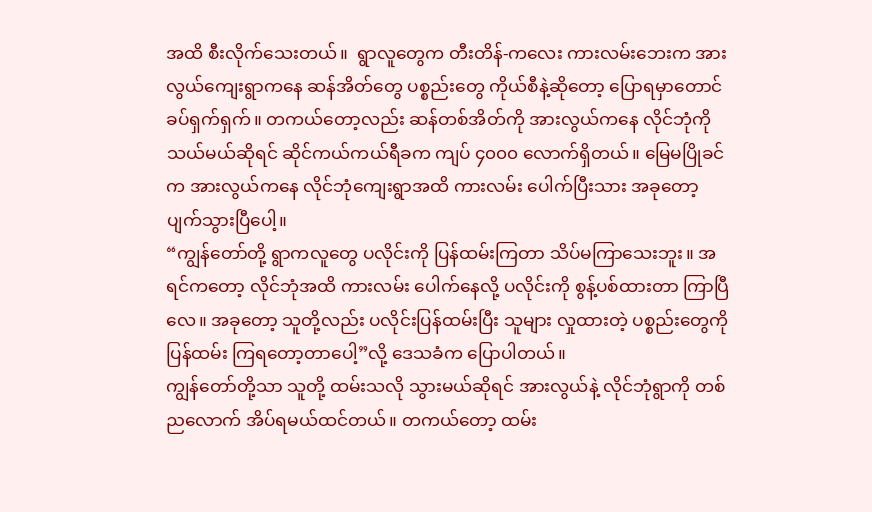အထိ စီးလိုက်သေးတယ်။  ရွာလူတွေက တီးတိန်-ကလေး ကားလမ်းဘေးက အားလွယ်ကျေးရွာကနေ ဆန်အိတ်တွေ ပစ္စည်းတွေ ကိုယ်စီနဲ့ဆိုတော့ ပြောရမှာတောင် ခပ်ရှက်ရှက်။ တကယ်တော့လည်း ဆန်တစ်အိတ်ကို အားလွယ်ကနေ လိုင်ဘုံကို သယ်မယ်ဆိုရင် ဆိုင်ကယ်ကယ်ရီခက ကျပ် ၄၀၀၀ လောက်ရှိတယ်။ မြေမပြိုခင်က အားလွယ်ကနေ လိုင်ဘုံကျေးရွာအထိ ကားလမ်း ပေါက်ပြီးသား အခုတော့ ပျက်သွားပြီပေါ့။
“ကျွန်တော်တို့ ရွာကလူတွေ ပလိုင်းကို ပြန်ထမ်းကြတာ သိပ်မကြာသေးဘူး။ အရင်ကတော့ လိုင်ဘုံအထိ ကားလမ်း ပေါက်နေလို့ ပလိုင်းကို စွန့်ပစ်ထားတာ ကြာပြီလေ။ အခုတော့ သူတို့လည်း ပလိုင်းပြန်ထမ်းပြီး သူများ လှုထားတဲ့ ပစ္စည်းတွေကို ပြန်ထမ်း ကြရတော့တာပေါ့”လို့ ဒေသခံက ပြောပါတယ်။
ကျွန်တော်တို့သာ သူတို့ ထမ်းသလို သွားမယ်ဆိုရင် အားလွယ်နဲ့ လိုင်ဘုံရွာကို တစ်ညလောက် အိပ်ရမယ်ထင်တယ်။ တကယ်တော့ ထမ်း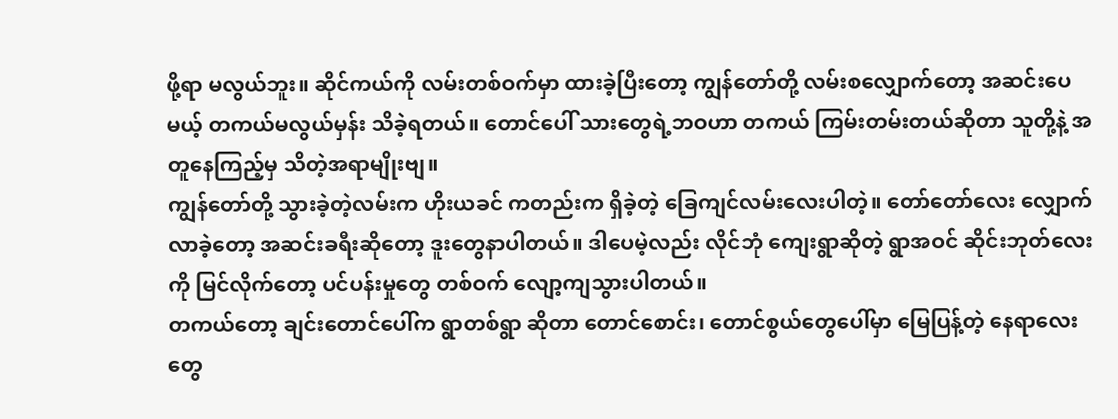ဖို့ရာ မလွယ်ဘူး။ ဆိုင်ကယ်ကို လမ်းတစ်ဝက်မှာ ထားခဲ့ပြီးတော့ ကျွန်တော်တို့ လမ်းစလျှောက်တော့ အဆင်းပေမယ့် တကယ်မလွယ်မှန်း သိခဲ့ရတယ်။ တောင်ပေါ် သားတွေရဲ့ဘဝဟာ တကယ် ကြမ်းတမ်းတယ်ဆိုတာ သူတို့နဲ့ အတူနေကြည့်မှ သိတဲ့အရာမျိုးဗျ။
ကျွန်တော်တို့ သွားခဲ့တဲ့လမ်းက ဟိုးယခင် ကတည်းက ရှိခဲ့တဲ့ ခြေကျင်လမ်းလေးပါတဲ့။ တော်တော်လေး လျှောက်လာခဲ့တော့ အဆင်းခရီးဆိုတော့ ဒူးတွေနာပါတယ်။ ဒါပေမဲ့လည်း လိုင်ဘုံ ကျေးရွာဆိုတဲ့ ရွာအဝင် ဆိုင်းဘုတ်လေးကို မြင်လိုက်တော့ ပင်ပန်းမှုတွေ တစ်ဝက် လျော့ကျသွားပါတယ်။
တကယ်တော့ ချင်းတောင်ပေါ်က ရွာတစ်ရွာ ဆိုတာ တောင်စောင်း၊ တောင်စွယ်တွေပေါ်မှာ မြေပြန့်တဲ့ နေရာလေးတွေ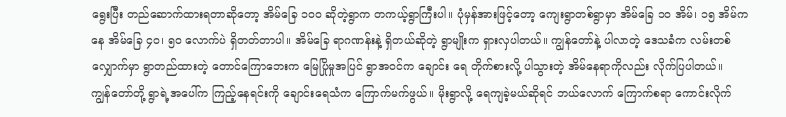ရွေးပြီး တည်ဆောက်ထားရတာဆိုတော့ အိမ်ခြေ ၁၀၀ ဆိုတဲ့ရွာက တကယ့်ရွာကြီးပါ။ ပုံမှန်အားဖြင့်တော့ ကျေးရွာတစ်ရွာမှာ အိမ်ခြေ ၁၀ အိမ်၊ ၁၅ အိမ်ကနေ အိမ်ခြေ ၄၀၊ ၅၀ လောက်ပဲ ရှိတတ်တာပါ။ အိမ်ခြေ ရာဂဏန်းနဲ့ ရှိတယ်ဆိုတဲ့ ရွာမျိုးက ရှားလှပါတယ်။ ကျွန်တော်နဲ့ ပါလာတဲ့ ဒေသခံက လမ်းတစ်လျှောက်မှာ ရွာတည်ထားတဲ့ တောင်ကြောဘေးက မြေပြိုမှုအပြင် ရွာအဝင်က ချောင်း ရေ တိုက်စားလို့ ပါသွားတဲ့ အိမ်နေရာကိုလည်း လိုက်ပြပါတယ်။
ကျွန်တော်တို့ ရွာရဲ့အပေါ်က ကြည့်နေရင်းကို ချောင်းရေသံက ကြောက်မက်ဖွယ်။ မိုးရွာလို့ ရေကျခဲ့မယ်ဆိုရင် ဘယ်လောက် ကြောက်စရာ ကောင်းလိုက်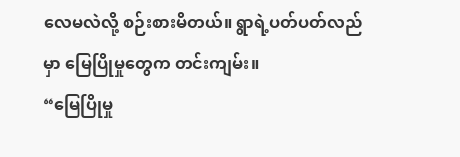လေမလဲလို့ စဉ်းစားမိတယ်။ ရွာရဲ့ပတ်ပတ်လည်မှာ မြေပြိုမှုတွေက တင်းကျမ်း။
“မြေပြိုမှု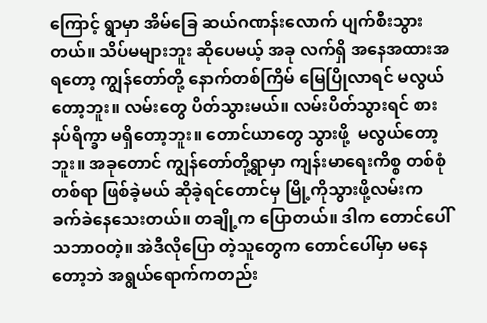ကြောင့် ရွာမှာ အိမ်ခြေ ဆယ်ဂဏန်းလောက် ပျက်စီးသွားတယ်။ သိပ်မများဘူး ဆိုပေမယ့် အခု လက်ရှိ အနေအထားအရတော့ ကျွန်တော်တို့ နောက်တစ်ကြိမ် မြေပြိုလာရင် မလွယ်တော့ဘူး။ လမ်းတွေ ပိတ်သွားမယ်။ လမ်းပိတ်သွားရင် စားနပ်ရိက္ခာ မရှိတော့ဘူး။ တောင်ယာတွေ သွားဖို့  မလွယ်တော့ဘူး။ အခုတောင် ကျွန်တော်တို့ရွာမှာ ကျန်းမာရေးကိစ္စ တစ်စုံတစ်ရာ ဖြစ်ခဲ့မယ် ဆိုခဲ့ရင်တောင်မှ မြို့ကိုသွားဖို့လမ်းက ခက်ခဲနေသေးတယ်။ တချို့က ပြောတယ်။ ဒါက တောင်ပေါ် သဘာဝတဲ့။ အဲဒီလိုပြော တဲ့သူတွေက တောင်ပေါ်မှာ မနေတော့ဘဲ အရွယ်ရောက်ကတည်း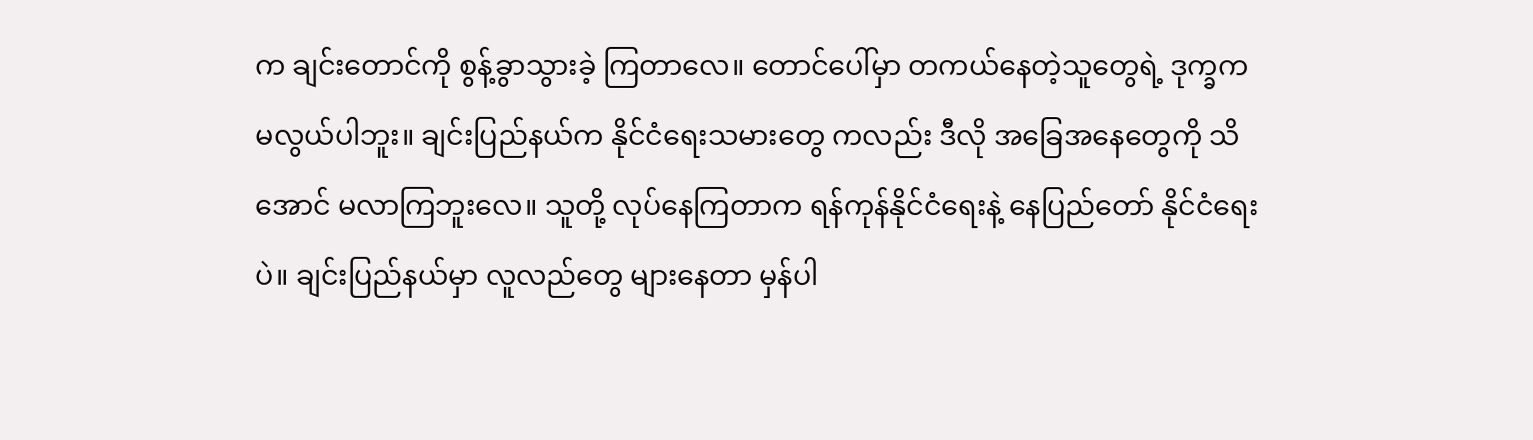က ချင်းတောင်ကို စွန့်ခွာသွားခဲ့ ကြတာလေ။ တောင်ပေါ်မှာ တကယ်နေတဲ့သူတွေရဲ့ ဒုက္ခက မလွယ်ပါဘူး။ ချင်းပြည်နယ်က နိုင်ငံရေးသမားတွေ ကလည်း ဒီလို အခြေအနေတွေကို သိအောင် မလာကြဘူးလေ။ သူတို့ လုပ်နေကြတာက ရန်ကုန်နိုင်ငံရေးနဲ့ နေပြည်တော် နိုင်ငံရေးပဲ။ ချင်းပြည်နယ်မှာ လူလည်တွေ များနေတာ မှန်ပါ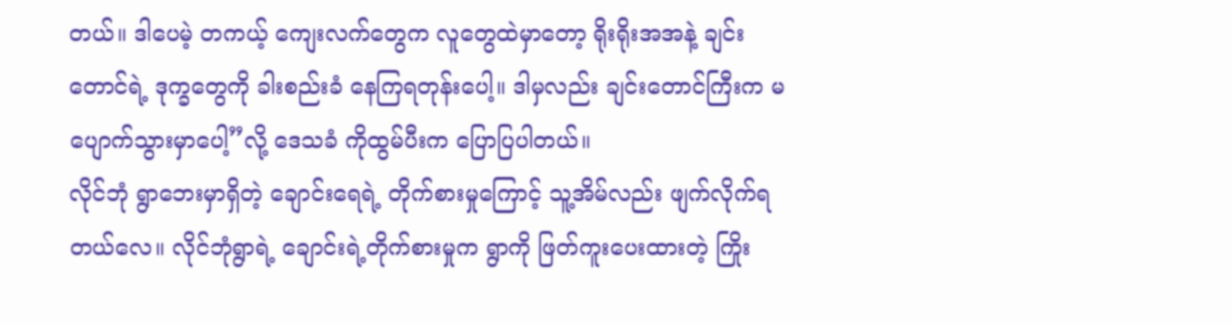တယ်။ ဒါပေမဲ့ တကယ့် ကျေးလက်တွေက လူတွေထဲမှာတော့ ရိုးရိုးအအနဲ့ ချင်းတောင်ရဲ့ ဒုက္ခတွေကို ခါးစည်းခံ နေကြရတုန်းပေါ့။ ဒါမှလည်း ချင်းတောင်ကြီးက မပျောက်သွားမှာပေါ့”လို့ ဒေသခံ ကိုထွမ်ပီးက ပြောပြပါတယ်။
လိုင်ဘုံ ရွာဘေးမှာရှိတဲ့ ချောင်းရေရဲ့ တိုက်စားမှုကြောင့် သူ့အိမ်လည်း ဖျက်လိုက်ရတယ်လေ။ လိုင်ဘုံရွာရဲ့ ချောင်းရဲ့တိုက်စားမှုက ရွာကို ဖြတ်ကူးပေးထားတဲ့ ကြိုး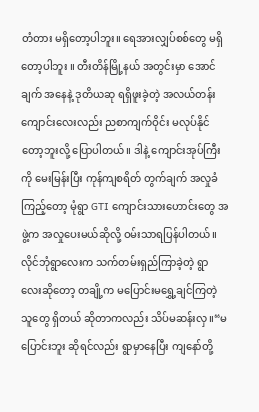တံတား မရှိတော့ပါဘူး။ ရေအားလျှပ်စစ်တွေ မရှိတော့ပါဘူး ။ တီးတိန်မြို့နယ် အတွင်းမှာ အောင်ချက် အနေနဲ့ ဒုတိယဆု ရရှိဖူးခဲ့တဲ့ အလယ်တန်း ကျောင်းလေးလည်း ညစာကျက်ဝိုင်း မလုပ်နိုင်တော့ဘူးလို့ ပြောပါတယ်။ ဒါနဲ့ ကျောင်းအုပ်ကြီးကို မေးမြန်းပြီး ကုန်ကျစရိတ် တွက်ချက် အလှုခံကြည့်တော့ မုံရွာ GTI ကျောင်းသားဟောင်းတွေ အဖွဲ့က အလှုပေးမယ်ဆိုလို့ ဝမ်းသာရပြန်ပါတယ်။
လိုင်ဘုံရွာလေးက သက်တမ်းရှည်ကြာခဲ့တဲ့ ရွာလေးဆိုတော့ တချို့က မပြောင်းမရွှေ့ချင်ကြတဲ့ သူတွေ ရှိတယ် ဆိုတာကလည်း သိပ်မဆန်းလှ။“မပြောင်းဘူး ဆိုရင်လည်း ရွာမှာနေပြီး ကျနော်တို့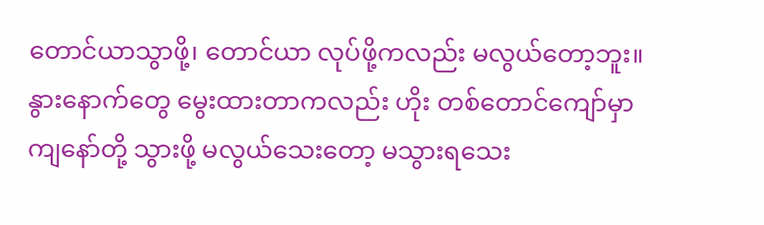တောင်ယာသွာဖို့၊ တောင်ယာ လုပ်ဖို့ကလည်း မလွယ်တော့ဘူး။ နွားနောက်တွေ မွေးထားတာကလည်း ဟိုး တစ်တောင်ကျော်မှာ ကျနော်တို့ သွားဖို့ မလွယ်သေးတော့ မသွားရသေး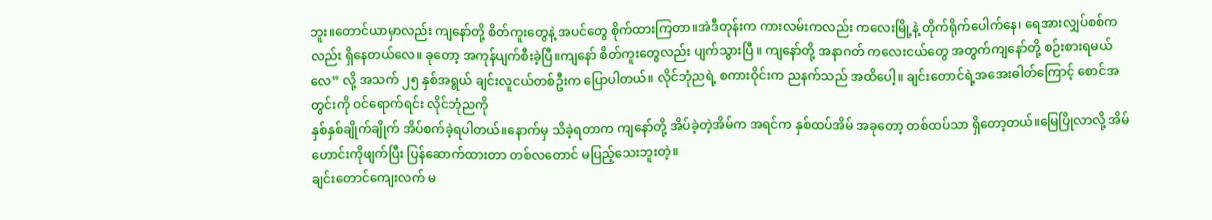ဘူး။တောင်ယာမှာလည်း ကျနော်တို့ စိတ်ကူးတွေနဲ့ အပင်တွေ စိုက်ထားကြတာ။အဲဒီတုန်းက ကားလမ်းကလည်း ကလေးမြို့နဲ့ တိုက်ရိုက်ပေါက်နေ၊ ရေအားလျှပ်စစ်ကလည်း ရှိနေတယ်လေ။ ခုတော့ အကုန်ပျက်စီးခဲ့ပြီ။ကျနော် စိတ်ကူးတွေလည်း ပျက်သွားပြီ ။ ကျနော်တို့ အနာဂတ် ကလေးငယ်တွေ အတွက်ကျနော်တို့ စဉ်းစားရမယ်လေ” လို့ အသက် ၂၅ နှစ်အရွယ် ချင်းလူငယ်တစ်ဦးက ပြောပါတယ်။ လိုင်ဘုံညရဲ့ စကားဝိုင်းက ညနက်သည် အထိပေါ့။ ချင်းတောင်ရဲ့အအေးဓါတ်ကြောင့် စောင်အတွင်းကို ဝင်ရောက်ရင်း လိုင်ဘုံညကို
နှစ်နှစ်ချိုက်ချိုက် အိပ်စက်ခဲ့ရပါတယ်။နောက်မှ သိခဲ့ရတာက ကျနော်တို့ အိပ်ခဲ့တဲ့အိမ်က အရင်က နှစ်ထပ်အိမ် အခုတော့ တစ်ထပ်သာ ရှိတော့တယ်။မြေပြိုလာလို့ အိမ်ဟောင်းကိုဖျက်ပြီး ပြန်ဆောက်ထားတာ တစ်လတောင် မပြည့်သေးဘူးတဲ့။
ချင်းတောင်ကျေးလက် မ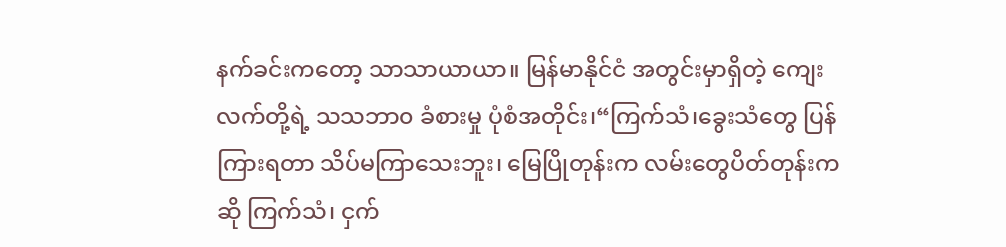နက်ခင်းကတော့ သာသာယာယာ။ မြန်မာနိုင်ငံ အတွင်းမှာရှိတဲ့ ကျေးလက်တို့ရဲ့ သသဘာ၀ ခံစားမှု ပုံစံအတိုင်း၊“ကြက်သံ၊ခွေးသံတွေ ပြန်ကြားရတာ သိပ်မကြာသေးဘူး၊ မြေပြိုတုန်းက လမ်းတွေပိတ်တုန်းကဆို ကြက်သံ၊ ငှက်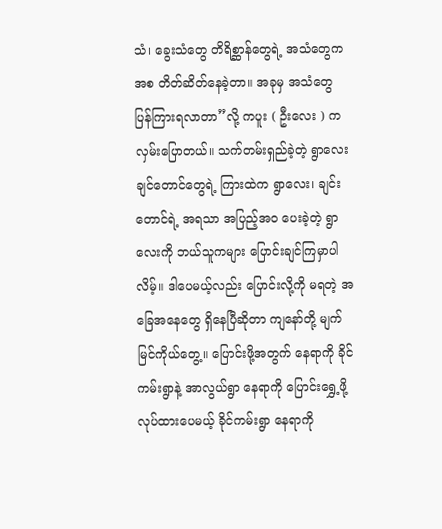သံ၊ ခွေးသံတွေ တိရိစ္ဆာန်တွေရဲ့ အသံတွေကအစ တိတ်ဆိတ်နေခဲ့တာ။ အခုမှ အသံတွေ ပြန်ကြားရလာတာ”လို့ ကပူး ( ဦးလေး ) ကလှမ်းပြောတယ်။ သက်တမ်းရှည်ခဲ့တဲ့ ရွာလေး ချင်တောင်တွေရဲ့ ကြားထဲက ရွာလေး၊ ချင်းတောင်ရဲ့ အရသာ အပြည့်အ၀ ပေးခဲ့တဲ့ ရွာလေးကို ဘယ်သူကများ ပြောင်းချင်ကြမှာပါလိမ့်။ ဒါပေမယ့်လည်း ပြောင်းလို့ကို မရတဲ့ အခြေအနေတွေ ရှိနေပြီဆိုတာ ကျနော်တို့ မျက်မြင်ကိုယ်တွေ့။ ပြောင်းဖို့အတွက် နေရာကို ခိုင်ကမ်းရွာနဲ့ အာလွယ်ရွာ နေရာကို ပြောင်းရွှေ့ဖို့ လုပ်ထားပေမယ့် ခိုင်ကမ်းရွာ နေရာကို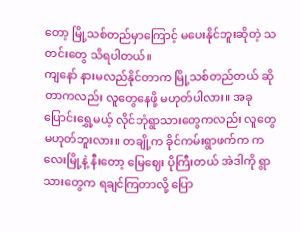တော့ မြို့သစ်တည်မှာကြောင့် မပေးနိုင်ဘူးဆိုတဲ့ သတင်းတွေ သိရပါတယ်။
ကျနော် နားမလည်နိုင်တာက မြို့သစ်တည်တယ် ဆိုတာကလည်း လူတွေနေဖို့ မဟုတ်ပါလား။ အခု ပြောင်းရွှေ့မယ့် လိုင်ဘုံရွာသားတွေကလည်း လူတွေ မဟုတ်ဘူးလား။ တချို့က ခိုင်ကမ်းရွာဖက်က ကလေးမြို့နဲ့ နီးတော့ မြေဈေး ပိုကြီးတယ် အဲဒါကို ရွာသားတွေက ရချင်ကြတာလို့ ပြော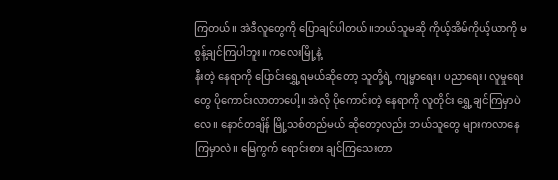ကြတယ်။ အဲဒီလူတွေကို ပြောချင်ပါတယ်။ဘယ်သူမဆို ကိုယ့်အိမ်ကိုယ့်ယာကို မစွန့်ချင်ကြပါဘူး။ ကလေးမြို့နဲ့
နီးတဲ့ နေရာကို ပြောင်းရွှေ့ရမယ်ဆိုတော့ သူတို့ရဲ့ ကျမ္မာရေး၊ ပညာရေး၊ လူမှုရေးတွေ ပိုကောင်းလာတာပေါ့။ အဲလို ပိုကောင်းတဲ့ နေရာကို လူတိုင်း ရွှေ့ချင်ကြမှာပဲလေ။ နောင်တချိန် မြို့သစ်တည်မယ် ဆိုတော့လည်း ဘယ်သူတွေ များကလာနေကြမှာလဲ။ မြေကွက် ရောင်းစား ချင်ကြသေးတာ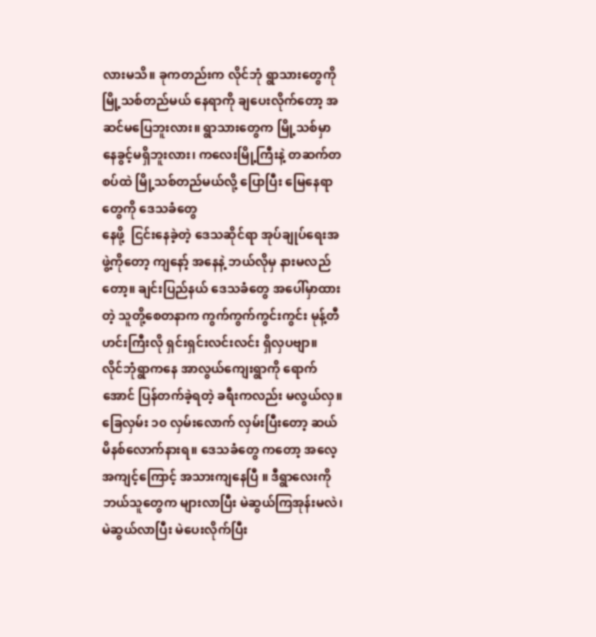လားမသိ။ ခုကတည်းက လိုင်ဘုံ ရွာသားတွေကို မြို့သစ်တည်မယ် နေရာကို ချပေးလိုက်တော့ အဆင်မပြေဘူးလား။ ရွာသားတွေက မြို့သစ်မှာ နေခွင့်မရှိဘူးလား၊ ကလေးမြို့ကြီးနဲ့ တဆက်တစပ်ထဲ မြို့သစ်တည်မယ်လို့ ပြောပြီး မြေနေရာတွေကို ဒေသခံတွေ
နေဖို့  ငြင်းနေခဲ့တဲ့ ဒေသဆိုင်ရာ အုပ်ချုပ်ရေးအဖွဲ့ကိုတော့ ကျနော့် အနေနဲ့ ဘယ်လိုမှ နားမလည်တော့။ ချင်းပြည်နယ် ဒေသခံတွေ အပေါ်မှာထားတဲ့ သူတို့စေတနာက ကွက်ကွက်ကွင်းကွင်း မုန့်တီဟင်းကြီးလို ရှင်းရှင်းလင်းလင်း ရှိလှပဗျာ။
လိုင်ဘုံရွာကနေ အာလွယ်ကျေးရွာကို ရောက်အောင် ပြန်တက်ခဲ့ရတဲ့ ခရီးကလည်း မလွယ်လှ။ ခြေလှမ်း ၁၀ လှမ်းလောက် လှမ်းပြီးတော့ ဆယ်မိနစ်လောက်နားရ။ ဒေသခံတွေ ကတော့ အလေ့အကျင့်ကြောင့် အသားကျနေပြီ ။ ဒီရွာလေးကိုဘယ်သူတွေက များလာပြီး မဲဆွယ်ကြအုန်းမလဲ၊ မဲဆွယ်လာပြီး မဲပေးလိုက်ပြီး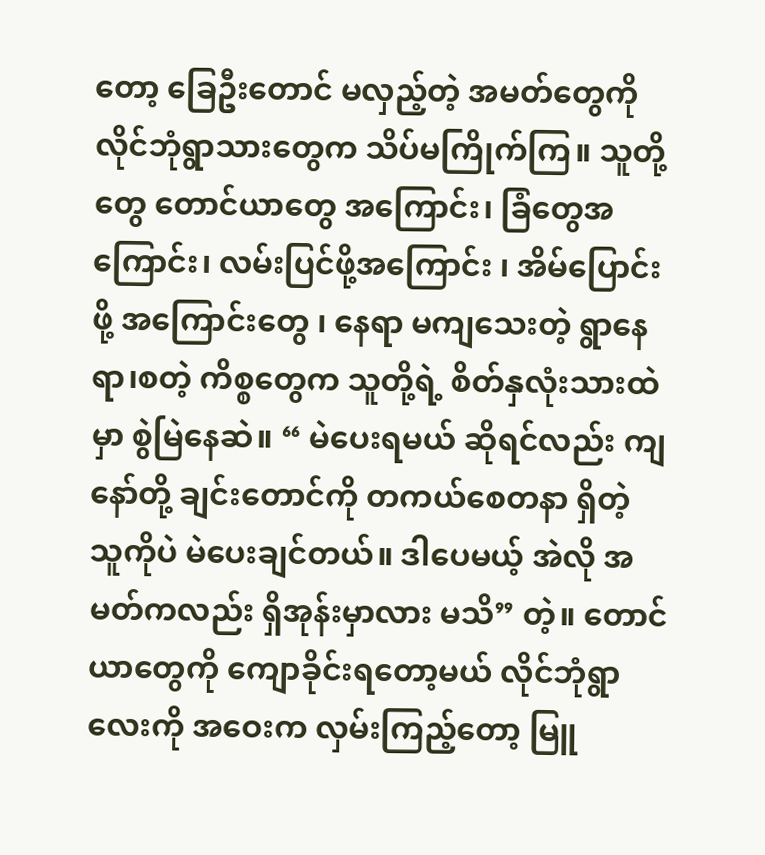တော့ ခြေဦးတောင် မလှည့်တဲ့ အမတ်တွေကို လိုင်ဘုံရွာသားတွေက သိပ်မကြိုက်ကြ။ သူတို့တွေ တောင်ယာတွေ အကြောင်း၊ ခြံတွေအကြောင်း၊ လမ်းပြင်ဖို့အကြောင်း ၊ အိမ်ပြောင်းဖို့ အကြောင်းတွေ ၊ နေရာ မကျသေးတဲ့ ရွာနေရာ၊စတဲ့ ကိစ္စတွေက သူတို့ရဲ့ စိတ်နှလုံးသားထဲမှာ စွဲမြဲနေဆဲ။ “ မဲပေးရမယ် ဆိုရင်လည်း ကျနော်တို့ ချင်းတောင်ကို တကယ်စေတနာ ရှိတဲ့ သူကိုပဲ မဲပေးချင်တယ်။ ဒါပေမယ့် အဲလို အမတ်ကလည်း ရှိအုန်းမှာလား မသိ” တဲ့။ တောင်ယာတွေကို ကျောခိုင်းရတော့မယ် လိုင်ဘုံရွာလေးကို အဝေးက လှမ်းကြည့်တော့ မြူ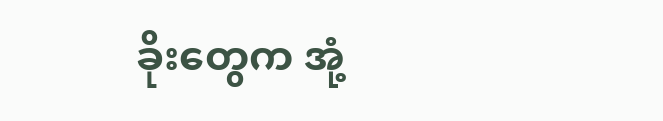ခိုးတွေက အုံ့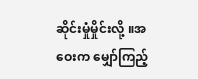ဆိုင်းမှုံမှိုင်းလို့ ။အဝေးက မျှော်ကြည့်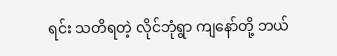ရင်း သတိရတဲ့ လိုင်ဘုံရွာ ကျနော်တို့ ဘယ်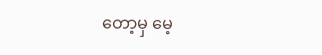တော့မှ မေ့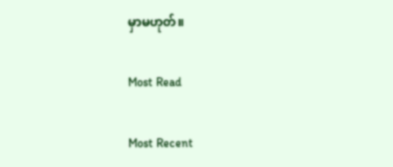မှာမဟုတ်။

Most Read

Most Recent